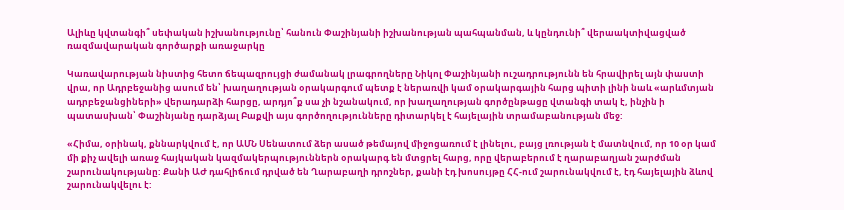Ալիևը կվտանգի՞ սեփական իշխանությունը՝ հանուն Փաշինյանի իշխանության պահպանման, և կընդունի՞ վերաակտիվացված ռազմավարական գործարքի առաջարկը

Կառավարության նիստից հետո ճեպազրույցի ժամանակ լրագրողները Նիկոլ Փաշինյանի ուշադրությունն են հրավիրել այն փաստի վրա, որ Ադրբեջանից ասում են՝ խաղաղության օրակարգում պետք է ներառվի կամ օրակարգային հարց պիտի լինի նաև «արևմտյան ադրբեջանցիների» վերադարձի հարցը, արդյո՞ք սա չի նշանակում, որ խաղաղության գործընթացը վտանգի տակ է, ինչին ի պատասխան՝ Փաշինյանը դարձյալ Բաքվի այս գործողությունները դիտարկել է հայելային տրամաբանության մեջ:

«Հիմա, օրինակ, քննարկվում է, որ ԱՄՆ Սենատում ձեր ասած թեմայով միջոցառում է լինելու, բայց լռության է մատնվում, որ 10 օր կամ մի քիչ ավելի առաջ հայկական կազմակերպություններն օրակարգ են մտցրել հարց, որը վերաբերում է ղարաբաղյան շարժման շարունակությանը: Քանի ԱԺ դահլիճում դրված են Ղարաբաղի դրոշներ, քանի էդ խոսույթը ՀՀ-ում շարունակվում է, էդ հայելային ձևով շարունակվելու է: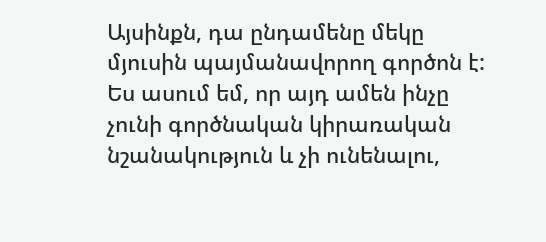Այսինքն, դա ընդամենը մեկը մյուսին պայմանավորող գործոն է: Ես ասում եմ, որ այդ ամեն ինչը չունի գործնական կիրառական նշանակություն և չի ունենալու,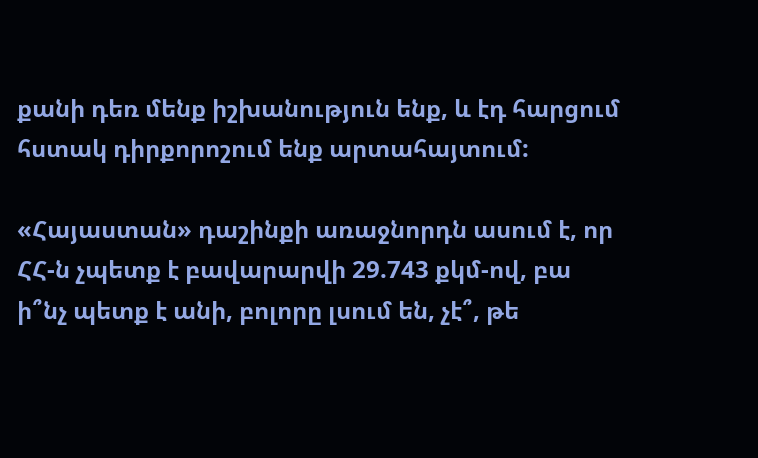քանի դեռ մենք իշխանություն ենք, և էդ հարցում հստակ դիրքորոշում ենք արտահայտում:

«Հայաստան» դաշինքի առաջնորդն ասում է, որ ՀՀ-ն չպետք է բավարարվի 29.743 քկմ-ով, բա ի՞նչ պետք է անի, բոլորը լսում են, չէ՞, թե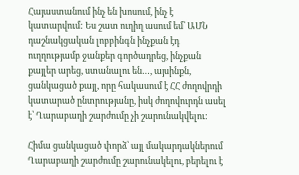Հայաստանում ինչ են խոսում, ինչ է կատարվում: Ես շատ ուղիղ ասում եմ՝ ԱՄՆ դաշնակցական լոբբինգն ինչքան էդ ուղղությամբ ջանքեր գործադրեց, ինչքան քայլեր արեց, ստանալու են…, այսինքն, ցանկացած քայլ, որը հակասում է ՀՀ ժողովրդի կատարած ընտրությանը, իսկ ժողովուրդն ասել է՝ Ղարաբաղի շարժումը չի շարունակվելու:

Հիմա ցանկացած փորձ՝ այլ մակարդակներում Ղարաբաղի շարժումը շարունակելու, բերելու է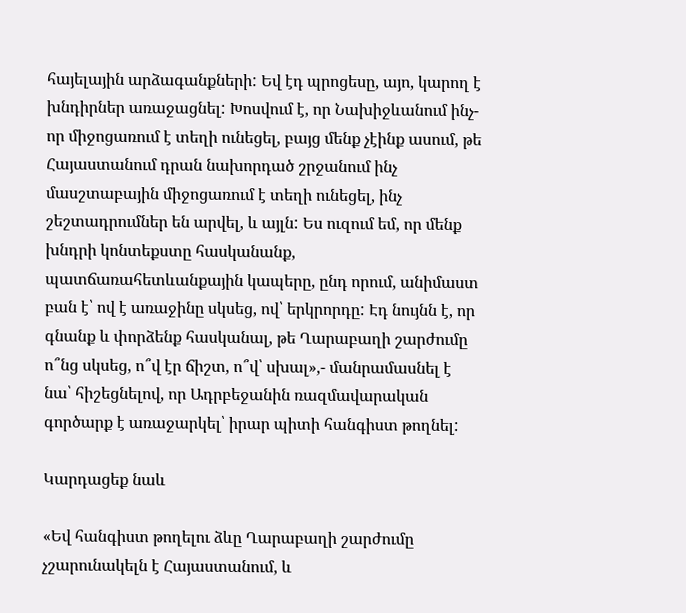հայելային արձագանքների: Եվ էդ պրոցեսը, այո, կարող է խնդիրներ առաջացնել: Խոսվում է, որ Նախիջևանում ինչ-որ միջոցառում է տեղի ունեցել, բայց մենք չէինք ասում, թե Հայաստանում դրան նախորդած շրջանում ինչ մասշտաբային միջոցառում է տեղի ունեցել, ինչ շեշտադրումներ են արվել, և այլն: Ես ուզում եմ, որ մենք խնդրի կոնտեքստը հասկանանք, պատճառահետևանքային կապերը, ընդ որում, անիմաստ բան է՝ ով է առաջինը սկսեց, ով՝ երկրորդը: Էդ նույնն է, որ գնանք և փորձենք հասկանալ, թե Ղարաբաղի շարժումը ո՞նց սկսեց, ո՞վ էր ճիշտ, ո՞վ՝ սխալ»,- մանրամասնել է նա՝ հիշեցնելով, որ Ադրբեջանին ռազմավարական գործարք է առաջարկել՝ իրար պիտի հանգիստ թողնել:

Կարդացեք նաև

«Եվ հանգիստ թողելու ձևը Ղարաբաղի շարժումը չշարունակելն է Հայաստանում, և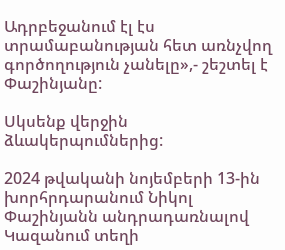Ադրբեջանում էլ էս տրամաբանության հետ առնչվող գործողություն չանելը»,- շեշտել է Փաշինյանը:

Սկսենք վերջին ձևակերպումներից:

2024 թվականի նոյեմբերի 13-ին խորհրդարանում Նիկոլ Փաշինյանն անդրադառնալով Կազանում տեղի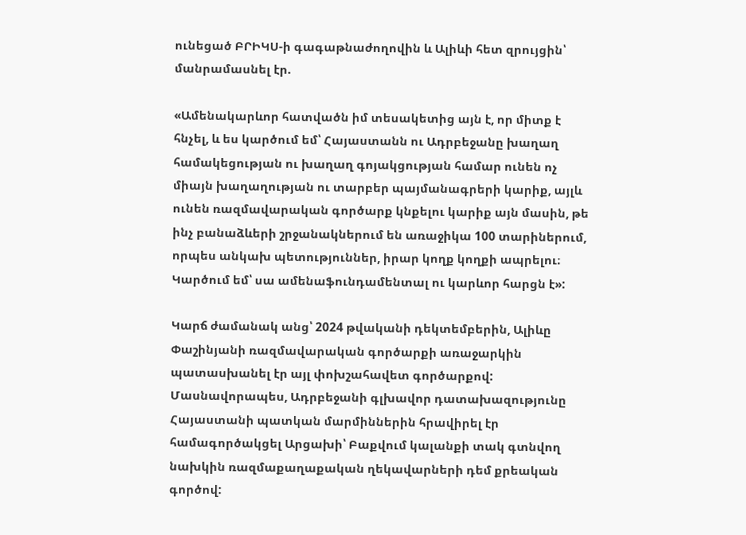ունեցած ԲՐԻԿՍ-ի գագաթնաժողովին և Ալիևի հետ զրույցին՝ մանրամասնել էր.

«Ամենակարևոր հատվածն իմ տեսակետից այն է, որ միտք է հնչել, և ես կարծում եմ՝ Հայաստանն ու Ադրբեջանը խաղաղ համակեցության ու խաղաղ գոյակցության համար ունեն ոչ միայն խաղաղության ու տարբեր պայմանագրերի կարիք, այլև ունեն ռազմավարական գործարք կնքելու կարիք այն մասին, թե ինչ բանաձևերի շրջանակներում են առաջիկա 100 տարիներում, որպես անկախ պետություններ, իրար կողք կողքի ապրելու։ Կարծում եմ՝ սա ամենաֆունդամենտալ ու կարևոր հարցն է»:

Կարճ ժամանակ անց՝ 2024 թվականի դեկտեմբերին, Ալիևը Փաշինյանի ռազմավարական գործարքի առաջարկին պատասխանել էր այլ փոխշահավետ գործարքով: Մասնավորապես, Ադրբեջանի գլխավոր դատախազությունը Հայաստանի պատկան մարմիններին հրավիրել էր համագործակցել Արցախի՝ Բաքվում կալանքի տակ գտնվող նախկին ռազմաքաղաքական ղեկավարների դեմ քրեական գործով: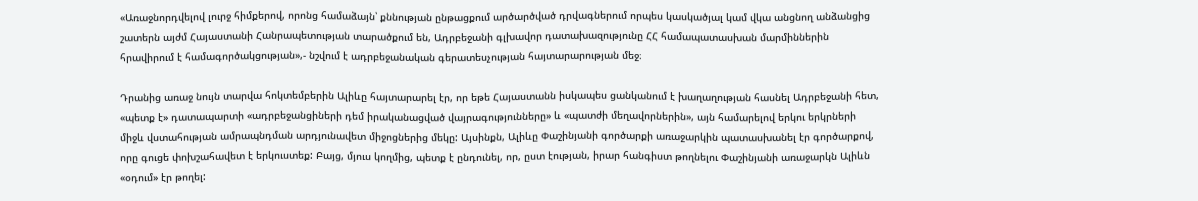«Առաջնորդվելով լուրջ հիմքերով, որոնց համաձայն՝ քննության ընթացքում արծարծված դրվագներում որպես կասկածյալ կամ վկա անցնող անձանցից շատերն այժմ Հայաստանի Հանրապետության տարածքում են, Ադրբեջանի գլխավոր դատախազությունը ՀՀ համապատասխան մարմիններին հրավիրում է համագործակցության»,- նշվում է ադրբեջանական գերատեսչության հայտարարության մեջ։

Դրանից առաջ նույն տարվա հոկտեմբերին Ալիևը հայտարարել էր, որ եթե Հայաստանն իսկապես ցանկանում է խաղաղության հասնել Ադրբեջանի հետ, «պետք է» դատապարտի «ադրբեջանցիների դեմ իրականացված վայրագությունները» և «պատժի մեղավորներին», այն համարելով երկու երկրների միջև վստահության ամրապնդման արդյունավետ միջոցներից մեկը: Այսինքն, Ալիևը Փաշինյանի գործարքի առաջարկին պատասխանել էր գործարքով, որը գուցե փոխշահավետ է երկուստեք: Բայց, մյուս կողմից, պետք է ընդունել, որ, ըստ էության, իրար հանգիստ թողնելու Փաշինյանի առաջարկն Ալիևն «օդում» էր թողել: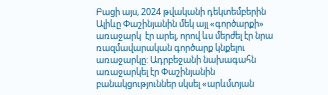Բացի այս, 2024 թվականի դեկտեմբերին Ալիևը Փաշինյանին մեկ այլ «գործարքի» առաջարկ  էր արել, որով ևս մերժել էր նրա ռազմավարական գործարք կնքելու առաջարկը: Ադրբեջանի նախագահն առաջարկել էր Փաշինյանին բանակցություններ սկսել «արևմտյան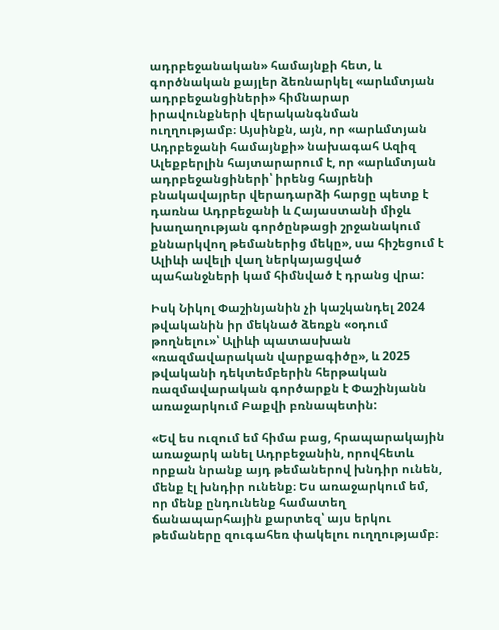ադրբեջանական» համայնքի հետ, և գործնական քայլեր ձեռնարկել «արևմտյան ադրբեջանցիների» հիմնարար իրավունքների վերականգնման ուղղությամբ։ Այսինքն, այն, որ «արևմտյան Ադրբեջանի համայնքի» նախագահ Ազիզ Ալեքբերլին հայտարարում է, որ «արևմտյան ադրբեջանցիների՝ իրենց հայրենի բնակավայրեր վերադարձի հարցը պետք է դառնա Ադրբեջանի և Հայաստանի միջև խաղաղության գործընթացի շրջանակում քննարկվող թեմաներից մեկը», սա հիշեցում է Ալիևի ավելի վաղ ներկայացված պահանջների կամ հիմնված է դրանց վրա:

Իսկ Նիկոլ Փաշինյանին չի կաշկանդել 2024 թվականին իր մեկնած ձեռքն «օդում թողնելու»՝ Ալիևի պատասխան «ռազմավարական վարքագիծը», և 2025 թվականի դեկտեմբերին հերթական ռազմավարական գործարքն է Փաշինյանն առաջարկում Բաքվի բռնապետին:

«Եվ ես ուզում եմ հիմա բաց, հրապարակային առաջարկ անել Ադրբեջանին, որովհետև որքան նրանք այդ թեմաներով խնդիր ունեն, մենք էլ խնդիր ունենք։ Ես առաջարկում եմ, որ մենք ընդունենք համատեղ ճանապարհային քարտեզ՝ այս երկու թեմաները զուգահեռ փակելու ուղղությամբ։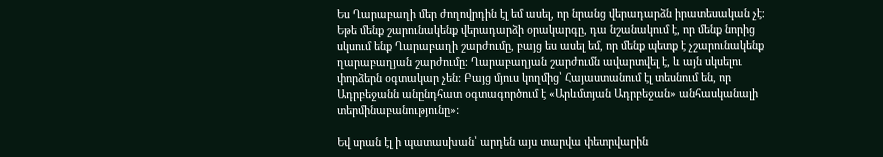Ես Ղարաբաղի մեր ժողովրդին էլ եմ ասել, որ նրանց վերադարձն իրատեսական չէ։ Եթե մենք շարունակենք վերադարձի օրակարգը, դա նշանակում է, որ մենք նորից սկսում ենք Ղարաբաղի շարժումը, բայց ես ասել եմ, որ մենք պետք է չշարունակենք ղարաբաղյան շարժումը։ Ղարաբաղյան շարժումն ավարտվել է, և այն սկսելու փորձերն օգտակար չեն: Բայց մյուս կողմից՝ Հայաստանում էլ տեսնում են, որ Ադրբեջանն անընդհատ օգտագործում է «Արևմտյան Ադրբեջան» անհասկանալի տերմինաբանությունը»:

Եվ սրան էլ ի պատասխան՝ արդեն այս տարվա փետրվարին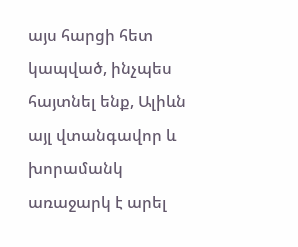այս հարցի հետ կապված, ինչպես հայտնել ենք, Ալիևն այլ վտանգավոր և խորամանկ առաջարկ է արել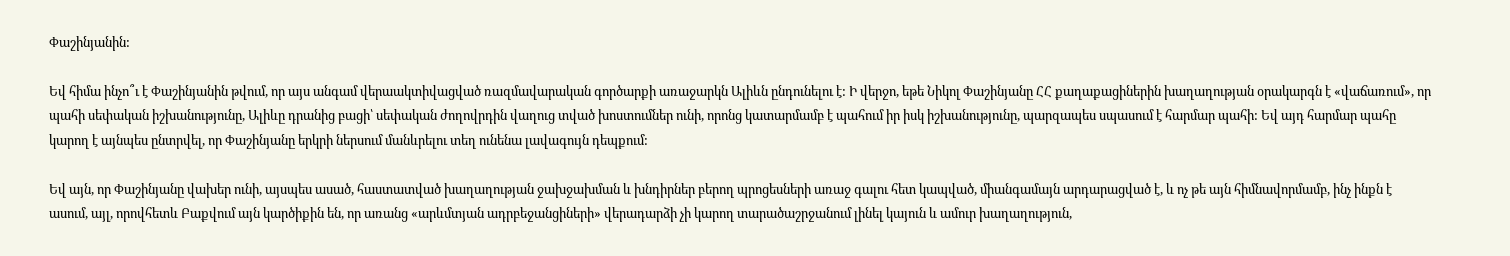Փաշինյանին:

Եվ հիմա ինչո՞ւ է Փաշինյանին թվում, որ այս անգամ վերաակտիվացված ռազմավարական գործարքի առաջարկն Ալիևն ընդունելու է: Ի վերջո, եթե Նիկոլ Փաշինյանը ՀՀ քաղաքացիներին խաղաղության օրակարգն է «վաճառում», որ պահի սեփական իշխանությունը, Ալիևը դրանից բացի՝ սեփական ժողովրդին վաղուց տված խոստումներ ունի, որոնց կատարմամբ է պահում իր իսկ իշխանությունը, պարզապես սպասում է հարմար պահի: Եվ այդ հարմար պահը կարող է այնպես ընտրվել, որ Փաշինյանը երկրի ներսում մանևրելու տեղ ունենա լավագույն դեպքում:

Եվ այն, որ Փաշինյանը վախեր ունի, այսպես ասած, հաստատված խաղաղության ջախջախման և խնդիրներ բերող պրոցեսների առաջ գալու հետ կապված, միանգամայն արդարացված է, և ոչ թե այն հիմնավորմամբ, ինչ ինքն է ասում, այլ, որովհետև Բաքվում այն կարծիքին են, որ առանց «արևմտյան ադրբեջանցիների» վերադարձի չի կարող տարածաշրջանում լինել կայուն և ամուր խաղաղություն,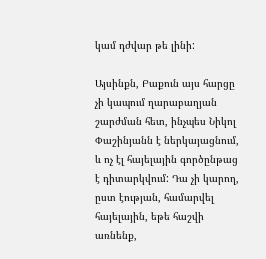կամ դժվար թե լինի:

Այսինքն, Բաքուն այս հարցը չի կապում ղարաբաղյան շարժման հետ, ինչպես Նիկոլ Փաշինյանն է ներկայացնում, և ոչ էլ հայելային գործընթաց է դիտարկվում: Դա չի կարող, ըստ էության, համարվել հայելային, եթե հաշվի առնենք,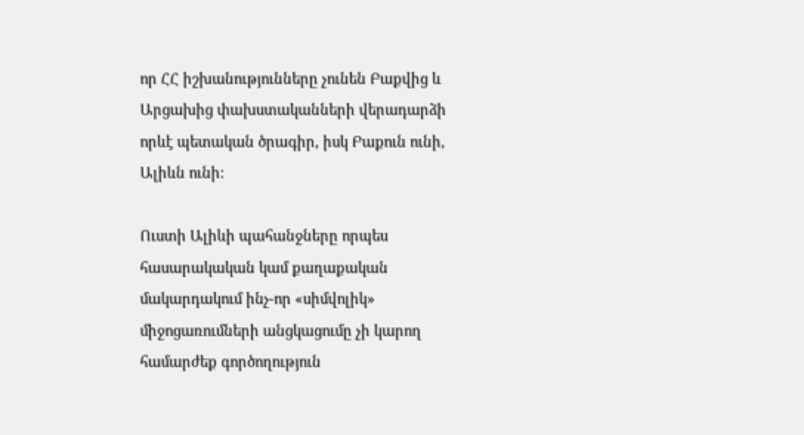որ ՀՀ իշխանությունները չունեն Բաքվից և Արցախից փախստականների վերադարձի որևէ պետական ծրագիր, իսկ Բաքուն ունի, Ալիևն ունի:

Ուստի Ալիևի պահանջները որպես հասարակական կամ քաղաքական մակարդակում ինչ-որ «սիմվոլիկ» միջոցառումների անցկացումը չի կարող համարժեք գործողություն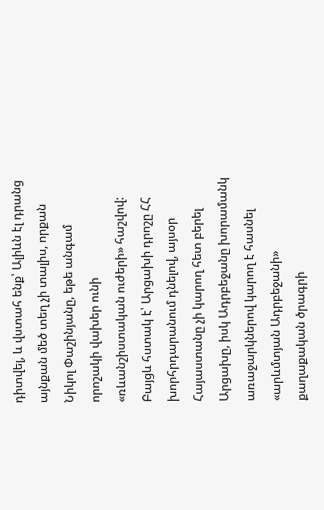դիտվել, և վստահ ենք՝ Ալիևն էլ դրանց այնքան մեծ տեղ չի տալիս, որքան Նիկոլ Փաշինյանը, եթե անգամ որոշակի վախեր ունի «ռևանշիստական ուժերի» հաշվով: Բայցև հստակ է՝ Արցախի դրոշը ՀՀ խորհրդարանում դնելով, այսօր Հայաստանը չի կարող հետ բերել Արցախը, իսկ Ադրբեջանը խորամանկ առաջարկներով կարող է հասնել «արևմտյան Ադրբեջանի» քաղաքական ծրագրի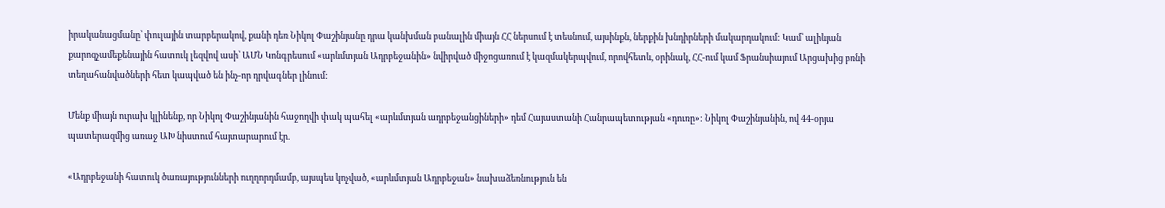իրականացմանը՝ փուլային տարբերակով, քանի դեռ Նիկոլ Փաշինյանը դրա կանխման բանալին միայն ՀՀ ներսում է տեսնում, այսինքն, ներքին խնդիրների մակարդակում: Կամ՝ ալիևյան քարոզչամեքենային հատուկ լեզվով ասի՝ ԱՄՆ Կոնգրեսում «արևմտյան Ադրբեջանին» նվիրված միջոցառում է կազմակերպվում, որովհետև, օրինակ, ՀՀ-ում կամ Ֆրանսիայում Արցախից բռնի տեղահանվածների հետ կապված են ինչ-որ դրվագներ լինում:

Մենք միայն ուրախ կլինենք, որ Նիկոլ Փաշինյանին հաջողվի փակ պահել «արևմտյան ադրբեջանցիների» դեմ Հայաստանի Հանրապետության «դուռը»: Նիկոլ Փաշինյանին, ով 44-օրյա պատերազմից առաջ ԱԽ նիստում հայտարարում էր.

«Ադրբեջանի հատուկ ծառայությունների ուղղորդմամբ, այսպես կոչված, «արևմտյան Ադրբեջան» նախաձեռնություն են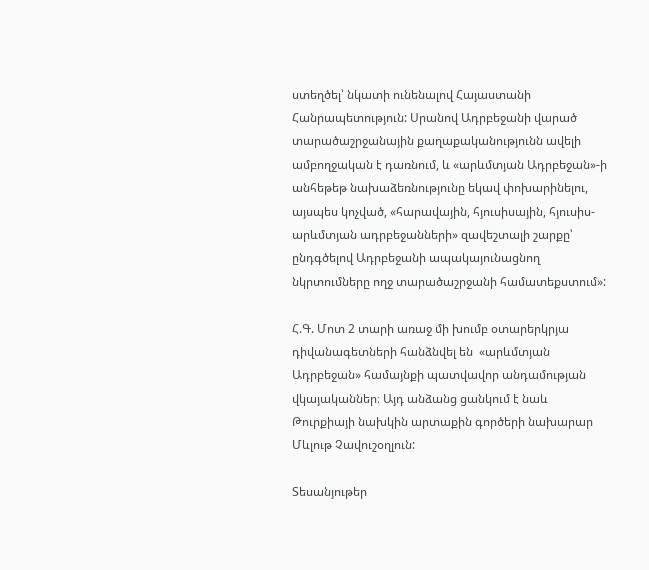ստեղծել՝ նկատի ունենալով Հայաստանի Հանրապետություն: Սրանով Ադրբեջանի վարած տարածաշրջանային քաղաքականությունն ավելի ամբողջական է դառնում, և «արևմտյան Ադրբեջան»-ի անհեթեթ նախաձեռնությունը եկավ փոխարինելու, այսպես կոչված, «հարավային, հյուսիսային, հյուսիս-արևմտյան ադրբեջանների» զավեշտալի շարքը՝ ընդգծելով Ադրբեջանի ապակայունացնող նկրտումները ողջ տարածաշրջանի համատեքստում»:

Հ.Գ. Մոտ 2 տարի առաջ մի խումբ օտարերկրյա դիվանագետների հանձնվել են  «արևմտյան Ադրբեջան» համայնքի պատվավոր անդամության վկայականներ։ Այդ անձանց ցանկում է նաև Թուրքիայի նախկին արտաքին գործերի նախարար Մևլութ Չավուշօղլուն:

Տեսանյութեր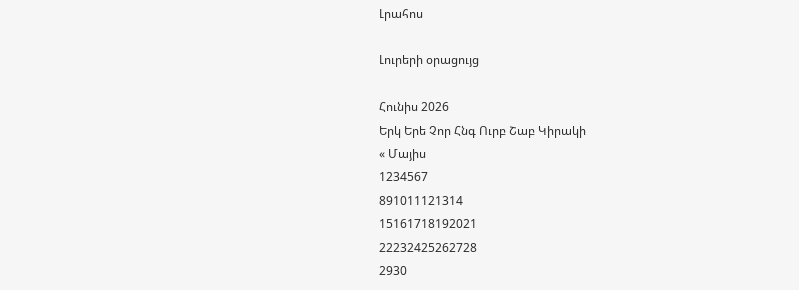Լրահոս

Լուրերի օրացույց

Հունիս 2026
Երկ Երե Չոր Հնգ Ուրբ Շաբ Կիրակի
« Մայիս
1234567
891011121314
15161718192021
22232425262728
2930